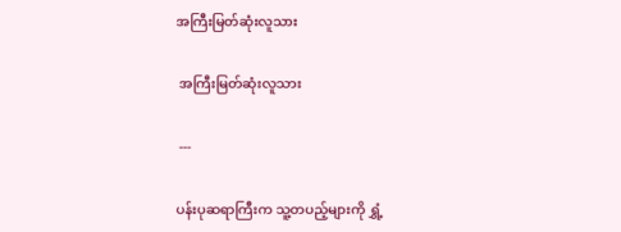အကြီးမြတ်ဆုံးလူသား

 အကြီးမြတ်ဆုံးလူသား

 ---

ပန်းပုဆရာကြီးက သူ့တပည့်များကို ရွှံ့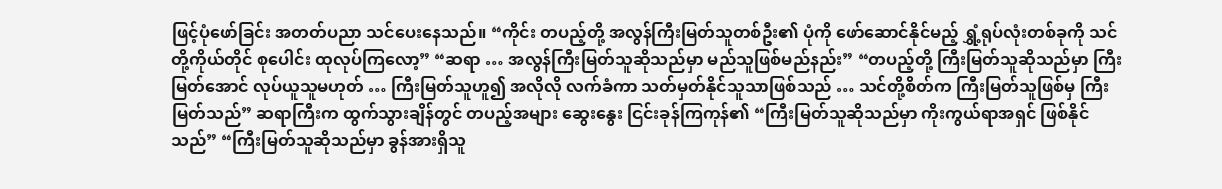ဖြင့်ပုံဖော်ခြင်း အတတ်ပညာ သင်ပေးနေသည်။ “ကိုင်း တပည့်တို့ အလွန်ကြီးမြတ်သူတစ်ဦး၏ ပုံကို ဖော်ဆောင်နိုင်မည့် ရွှံ့ရုပ်လုံးတစ်ခုကို သင်တို့ကိုယ်တိုင် စုပေါင်း ထုလုပ်ကြလော့” “ဆရာ … အလွန်ကြီးမြတ်သူဆိုသည်မှာ မည်သူဖြစ်မည်နည်း” “တပည့်တို့ ကြီးမြတ်သူဆိုသည်မှာ ကြီးမြတ်အောင် လုပ်ယူသူမဟုတ် … ကြီးမြတ်သူဟူ၍ အလိုလို လက်ခံကာ သတ်မှတ်နိုင်သူသာဖြစ်သည် … သင်တို့စိတ်က ကြီးမြတ်သူဖြစ်မှ ကြီးမြတ်သည်” ဆရာကြီးက ထွက်သွားချိန်တွင် တပည့်အများ ဆွေးနွေး ငြင်းခုန်ကြကုန်၏ “ကြီးမြတ်သူဆိုသည်မှာ ကိုးကွယ်ရာအရှင် ဖြစ်နိုင်သည်” “ကြီးမြတ်သူဆိုသည်မှာ ခွန်အားရှိသူ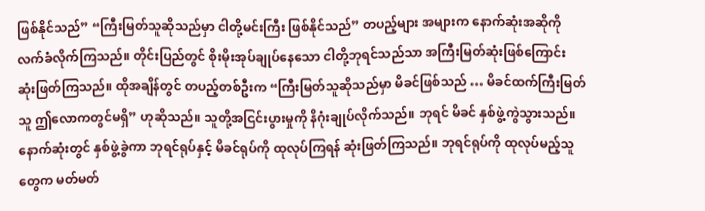ဖြစ်နိုင်သည်” “ကြီးမြတ်သူဆိုသည်မှာ ငါတို့မင်းကြီး ဖြစ်နိုင်သည်” တပည့်များ အများက နောက်ဆုံးအဆိုကို လက်ခံလိုက်ကြသည်။ တိုင်းပြည်တွင် စိုးမိုးအုပ်ချုပ်နေသော ငါတို့ဘုရင်သည်သာ အကြီးမြတ်ဆုံးဖြစ်ကြောင်း ဆုံးဖြတ်ကြသည်။ ထိုအချိန်တွင် တပည့်တစ်ဦးက “ကြီးမြတ်သူဆိုသည်မှာ မိခင်ဖြစ်သည် … မိခင်ထက်ကြီးမြတ်သူ ဤလောကတွင်မရှိ” ဟုဆိုသည်။ သူတို့အငြင်းပွားမှုကို နိဂုံးချုပ်လိုက်သည်။ ဘုရင် မိခင် နှစ်ဖွဲ့ကွဲသွားသည်။ နောက်ဆုံးတွင် နှစ်ဖွဲ့ခွဲကာ ဘုရင်ရုပ်နှင့် မိခင်ရုပ်ကို ထုလုပ်ကြရန် ဆုံးဖြတ်ကြသည်။ ဘုရင်ရုပ်ကို ထုလုပ်မည့်သူတွေက မတ်မတ်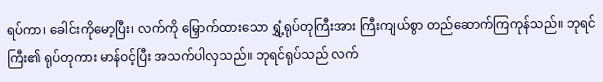ရပ်ကာ၊ ခေါင်းကိုမော့ပြီး၊ လက်ကို မြှောက်ထားသော ရွှံ့ရုပ်တုကြီးအား ကြီးကျယ်စွာ တည်ဆောက်ကြကုန်သည်။ ဘုရင်ကြီး၏ ရုပ်တုကား မာန်ဝင့်ပြီး အသက်ပါလှသည်။ ဘုရင်ရုပ်သည် လက်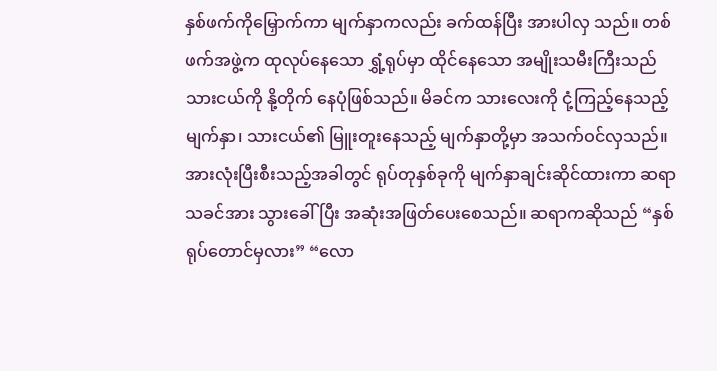နှစ်ဖက်ကိုမြှောက်ကာ မျက်နှာကလည်း ခက်ထန်ပြီး အားပါလှ သည်။ တစ်ဖက်အဖွဲ့က ထုလုပ်နေသော ရွှံ့ရုပ်မှာ ထိုင်နေသော အမျိုးသမီးကြီးသည် သားငယ်ကို နို့တိုက် နေပုံဖြစ်သည်။ မိခင်က သားလေးကို ငုံ့ကြည့်နေသည့်မျက်နှာ၊ သားငယ်၏ မြူးတူးနေသည့် မျက်နှာတို့မှာ အသက်ဝင်လှသည်။ အားလုံးပြီးစီးသည့်အခါတွင် ရုပ်တုနှစ်ခုကို မျက်နှာချင်းဆိုင်ထားကာ ဆရာသခင်အား သွားခေါ်ပြီး အဆုံးအဖြတ်ပေးစေသည်။ ဆရာကဆိုသည် “နှစ်ရုပ်တောင်မှလား” “လော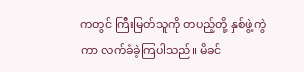ကတွင် ကြီးမြတ်သူကို တပည့်တို့ နှစ်ဖွဲ့ကွဲကာ လက်ခံခဲ့ကြပါသည်။ မိခင်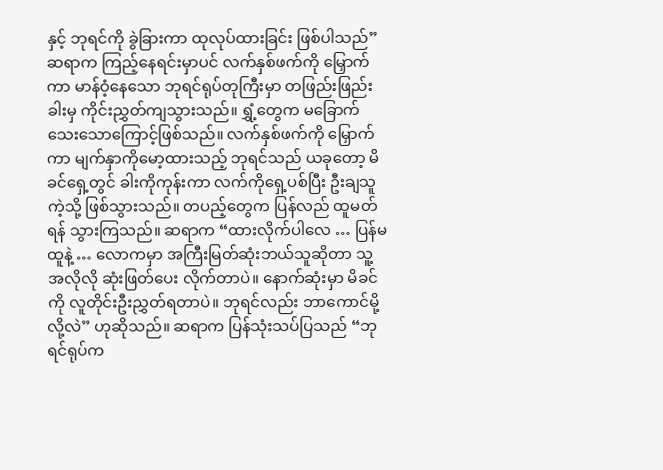နှင့် ဘုရင်ကို ခွဲခြားကာ ထုလုပ်ထားခြင်း ဖြစ်ပါသည်” ဆရာက ကြည့်နေရင်းမှာပင် လက်နှစ်ဖက်ကို မြှောက်ကာ မာန်ဝံ့နေသော ဘုရင်ရုပ်တုကြီးမှာ တဖြည်းဖြည်း ခါးမှ ကိုင်းညွှတ်ကျသွားသည်။ ရွှံ့တွေက မခြောက်သေးသောကြောင့်ဖြစ်သည်။ လက်နှစ်ဖက်ကို မြှောက်ကာ မျက်နှာကိုမော့ထားသည့် ဘုရင်သည် ယခုတော့ မိခင်ရှေ့တွင် ခါးကိုကုန်းကာ လက်ကိုရှေ့ပစ်ပြီး ဦးချသူကဲ့သို့ ဖြစ်သွားသည်။ တပည့်တွေက ပြန်လည် ထူမတ်ရန် သွားကြသည်။ ဆရာက “ထားလိုက်ပါလေ … ပြန်မထူနဲ့ … လောကမှာ အကြီးမြတ်ဆုံးဘယ်သူဆိုတာ သူ့အလိုလို ဆုံးဖြတ်ပေး လိုက်တာပဲ။ နောက်ဆုံးမှာ မိခင်ကို လူတိုင်းဦးညွှတ်ရတာပဲ။ ဘုရင်လည်း ဘာကောင်မို့လို့လဲ” ဟုဆိုသည်။ ဆရာက ပြန်သုံးသပ်ပြသည် “ဘုရင်ရုပ်က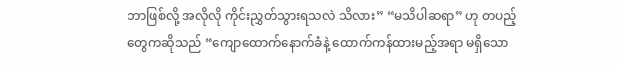ဘာဖြစ်လို့ အလိုလို ကိုင်းညွှတ်သွားရသလဲ သိလား” “မသိပါဆရာ” ဟု တပည့်တွေကဆိုသည် “ကျောထောက်နောက်ခံနဲ့ ထောက်ကန်ထားမည့်အရာ မရှိသော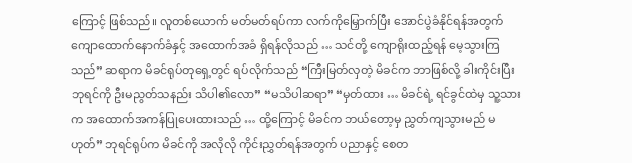ကြောင့် ဖြစ်သည်။ လူတစ်ယောက် မတ်မတ်ရပ်ကာ လက်ကိုမြှောက်ပြီး အောင်ပွဲခံနိုင်ရန်အတွက် ကျောထောက်နောက်ခံနှင့် အထောက်အခံ ရှိရန်လိုသည် … သင်တို့ ကျောရိုးထည့်ရန် မေ့သွားကြသည်” ဆရာက မိခင်ရုပ်တုရှေ့တွင် ရပ်လိုက်သည် “ကြီးမြတ်လှတဲ့ မိခင်က ဘာဖြစ်လို့ ခါးကိုင်းပြီး ဘုရင်ကို ဦးမညွတ်သနည်း သိပါ၏လော” “မသိပါဆရာ” “မှတ်ထား … မိခင်ရဲ့ ရင်ခွင်ထဲမှ သူ့သားက အထောက်အကန်ပြုပေးထားသည် … ထို့ကြောင့် မိခင်က ဘယ်တော့မှ ညွှတ်ကျသွားမည် မဟုတ်” ဘုရင်ရုပ်က မိခင်ကို အလိုလို ကိုင်းညွှတ်ရန်အတွက် ပညာနှင့် စေတ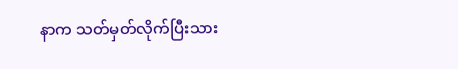နာက သတ်မှတ်လိုက်ပြီးသား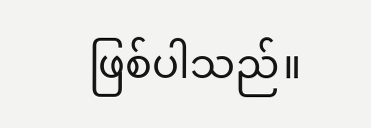ဖြစ်ပါသည်။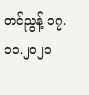တင်ညွန့် ၁၇.၁၁.၂၀၂၁